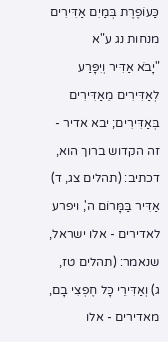כַּעוֹפֶרֶת בְּמַיִם אַדִּירִים
מנחות נג ע"א
"יָבֹא אַדִּיר וְיִפָּרַע לְאַדִּירִים מֵאַדִּירִים בְּאַדִּירִים; יבא אדיר - זה הקדוש ברוך הוא, דכתיב: (תהלים צג, ד) אַדִּיר בַּמָּרוֹם ה', ויפרע לאדירים - אלו ישראל, שנאמר: (תהלים טז, ג) וְאַדִּירֵי כָּל חֶפְצִי בָם, מאדירים - אלו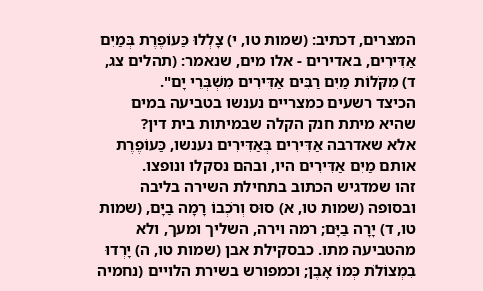המצרים, דכתיב: (שמות טו, י) צָלְלוּ כַּעוֹפֶרֶת בְּמַיִם אַדִּירִים, באדירים - אלו מים, שנאמר: (תהלים צג, ד) מִקֹּלוֹת מַיִם רַבִּים אַדִּירִים מִשְׁבְּרֵי יָם".
הכיצד רשעים כמצריים נענשו בטביעה במים שהיא מיתת חנק הקלה שבמיתות בית דין?
אלא שאדרבה אַדִּירִים בְּאַדִּירִים נענשו, כַּעוֹפֶרֶת אותם מַיִם אַדִּירִים היו, ובהם נסקלו ונופצו.
זהו שמדגיש הכתוב בתחילת השירה בליבה ובסופה (שמות טו, א) סוּס וְרֹכְבוֹ רָמָה בַיָּם, (שמות טו, ד) יָרָה בַיָּם; רמה וירה, השליך ומעך, ולא מהטביעה מתו. כבסקילת אבן (שמות טו, ה) יָרְדוּ בִמְצוֹלֹת כְּמוֹ אָבֶן; וכמפורש בשירת הלויים (נחמיה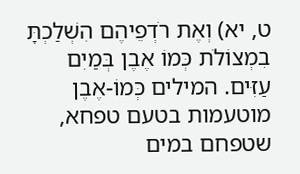ט, יא) וְאֶת רֹדְפֵיהֶם הִשְׁלַכְתָּ בִמְצוֹלֹת כְּמוֹ אֶבֶן בְּמַיִם עַזִּים. המילים כְּמוֹ-אֶבֶן מוטעמות בטעם טפחא, שטפחם במים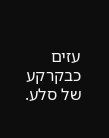עזים כבקרקע של סלע.